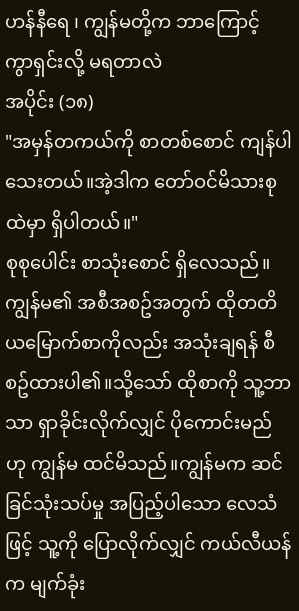ဟန်နီရေ ၊ ကျွန်မတို့က ဘာကြောင့် ကွာရှင်းလို့ မရတာလဲ
အပိုင်း (၁၈)
"အမှန်တကယ်ကို စာတစ်စောင် ကျန်ပါသေးတယ်။အဲ့ဒါက တော်ဝင်မိသားစုထဲမှာ ရှိပါတယ်။"
စုစုပေါင်း စာသုံးစောင် ရှိလေသည်။ကျွန်မ၏ အစီအစဥ်အတွက် ထိုတတိယမြောက်စာကိုလည်း အသုံးချရန် စီစဥ်ထားပါ၏။သို့သော် ထိုစာကို သူ့ဘာသာ ရှာခိုင်းလိုက်လျှင် ပိုကောင်းမည်ဟု ကျွန်မ ထင်မိသည်။ကျွန်မက ဆင်ခြင်သုံးသပ်မှု အပြည့်ပါသော လေသံဖြင့် သူ့ကို ပြောလိုက်လျှင် ကယ်လီယန်က မျက်ခုံး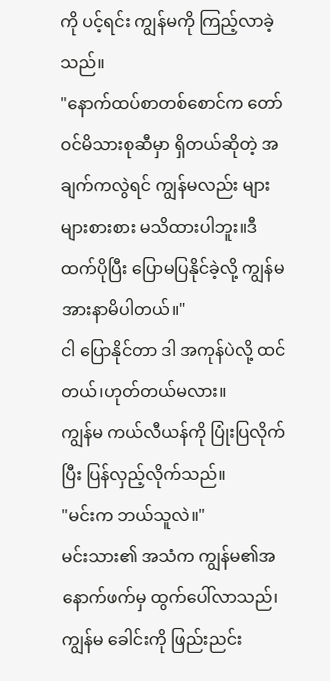ကို ပင့်ရင်း ကျွန်မကို ကြည့်လာခဲ့သည်။
"နောက်ထပ်စာတစ်စောင်က တော်ဝင်မိသားစုဆီမှာ ရှိတယ်ဆိုတဲ့ အချက်ကလွဲရင် ကျွန်မလည်း များများစားစား မသိထားပါဘူး။ဒီထက်ပိုပြီး ပြောမပြနိုင်ခဲ့လို့ ကျွန်မ အားနာမိပါတယ်။"
ငါ ပြောနိုင်တာ ဒါ အကုန်ပဲလို့ ထင်တယ်၊ဟုတ်တယ်မလား။
ကျွန်မ ကယ်လီယန်ကို ပြုံးပြလိုက်ပြီး ပြန်လှည့်လိုက်သည်။
"မင်းက ဘယ်သူလဲ။"
မင်းသား၏ အသံက ကျွန်မ၏အနောက်ဖက်မှ ထွက်ပေါ်လာသည်၊ကျွန်မ ခေါင်းကို ဖြည်းညင်း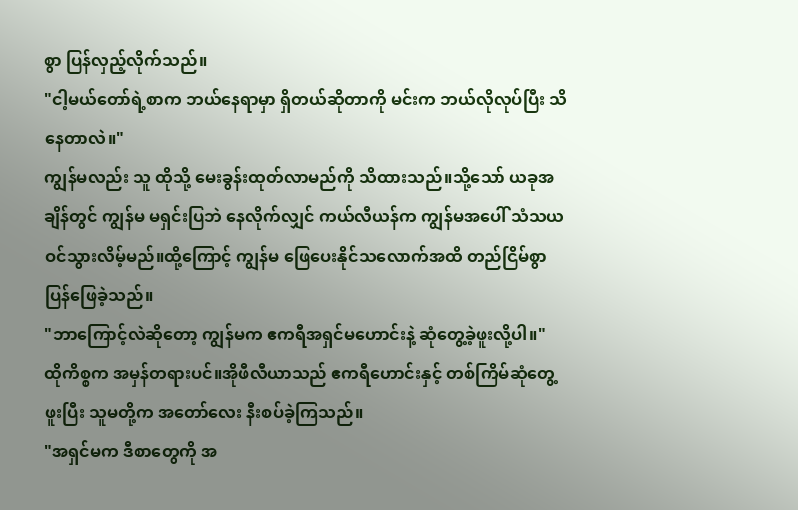စွာ ပြန်လှည့်လိုက်သည်။
"ငါ့မယ်တော်ရဲ့စာက ဘယ်နေရာမှာ ရှိတယ်ဆိုတာကို မင်းက ဘယ်လိုလုပ်ပြီး သိနေတာလဲ။"
ကျွန်မလည်း သူ ထိုသို့ မေးခွန်းထုတ်လာမည်ကို သိထားသည်။သို့သော် ယခုအချိန်တွင် ကျွန်မ မရှင်းပြဘဲ နေလိုက်လျှင် ကယ်လီယန်က ကျွန်မအပေါ် သံသယဝင်သွားလိမ့်မည်။ထို့ကြောင့် ကျွန်မ ဖြေပေးနိုင်သလောက်အထိ တည်ငြိမ်စွာ ပြန်ဖြေခဲ့သည်။
"ဘာကြောင့်လဲဆိုတော့ ကျွန်မက ဧကရီအရှင်မဟောင်းနဲ့ ဆုံတွေ့ခဲ့ဖူးလို့ပါ။"
ထိုကိစ္စက အမှန်တရားပင်။အိုဖီလီယာသည် ဧကရီဟောင်းနှင့် တစ်ကြိမ်ဆုံတွေ့ဖူးပြီး သူမတို့က အတော်လေး နီးစပ်ခဲ့ကြသည်။
"အရှင်မက ဒီစာတွေကို အ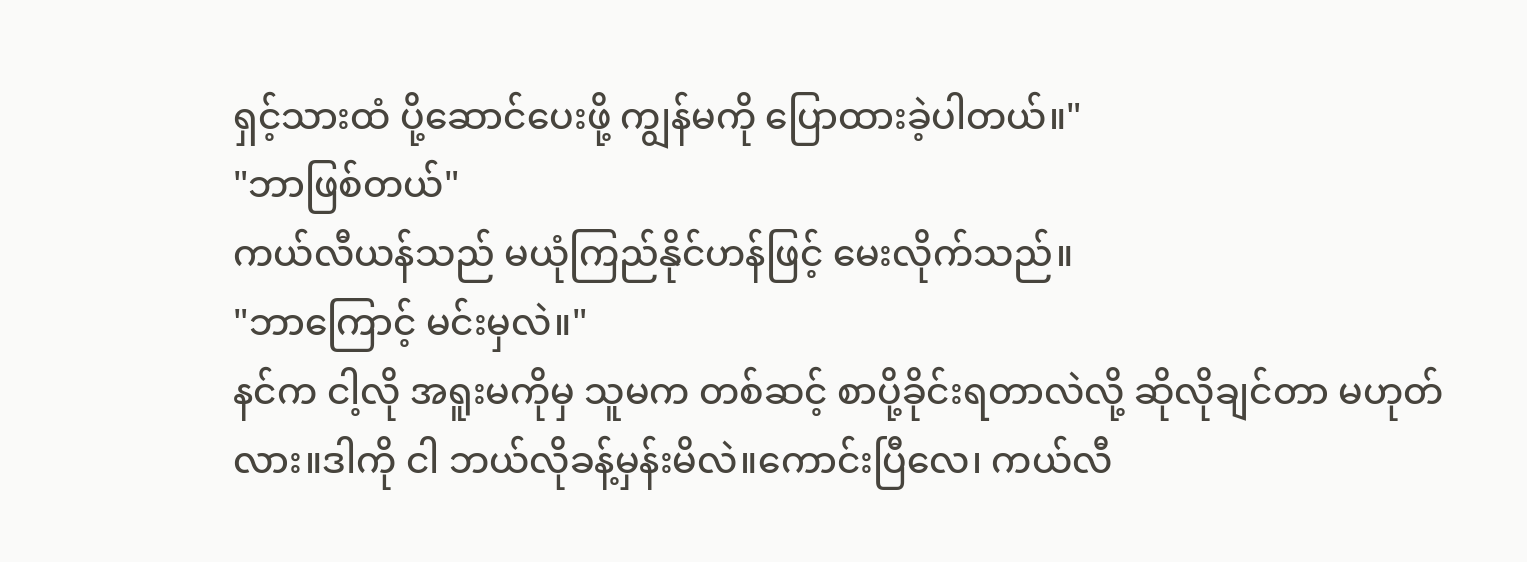ရှင့်သားထံ ပို့ဆောင်ပေးဖို့ ကျွန်မကို ပြောထားခဲ့ပါတယ်။"
"ဘာဖြစ်တယ်"
ကယ်လီယန်သည် မယုံကြည်နိုင်ဟန်ဖြင့် မေးလိုက်သည်။
"ဘာကြောင့် မင်းမှလဲ။"
နင်က ငါ့လို အရူးမကိုမှ သူမက တစ်ဆင့် စာပို့ခိုင်းရတာလဲလို့ ဆိုလိုချင်တာ မဟုတ်လား။ဒါကို ငါ ဘယ်လိုခန့်မှန်းမိလဲ။ကောင်းပြီလေ၊ ကယ်လီ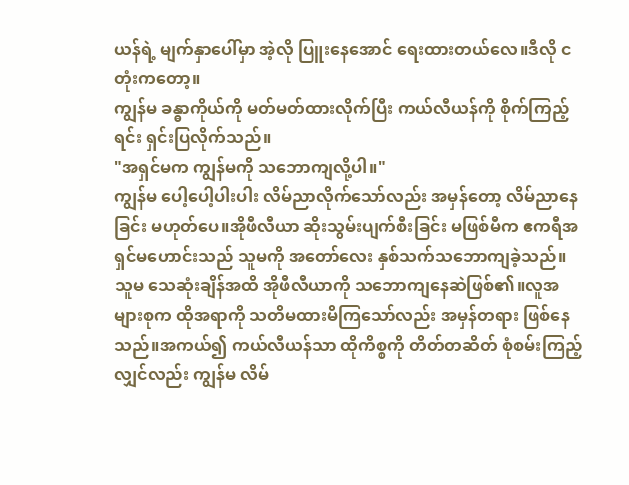ယန်ရဲ့ မျက်နှာပေါ်မှာ အဲ့လို ပြူးနေအောင် ရေးထားတယ်လေ။ဒီလို ငတုံးကတော့။
ကျွန်မ ခန္ဓာကိုယ်ကို မတ်မတ်ထားလိုက်ပြီး ကယ်လီယန်ကို စိုက်ကြည့်ရင်း ရှင်းပြလိုက်သည်။
"အရှင်မက ကျွန်မကို သဘောကျလို့ပါ။"
ကျွန်မ ပေါ့ပေါ့ပါးပါး လိမ်ညာလိုက်သော်လည်း အမှန်တော့ လိမ်ညာနေခြင်း မဟုတ်ပေ။အိုဖီလီယာ ဆိုးသွမ်းပျက်စီးခြင်း မဖြစ်မီက ဧကရီအရှင်မဟောင်းသည် သူမကို အတော်လေး နှစ်သက်သဘောကျခဲ့သည်။သူမ သေဆုံးချိန်အထိ အိုဖီလီယာကို သဘောကျနေဆဲဖြစ်၏။လူအများစုက ထိုအရာကို သတိမထားမိကြသော်လည်း အမှန်တရား ဖြစ်နေသည်။အကယ်၍ ကယ်လီယန်သာ ထိုကိစ္စကို တိတ်တဆိတ် စုံစမ်းကြည့်လျှင်လည်း ကျွန်မ လိမ်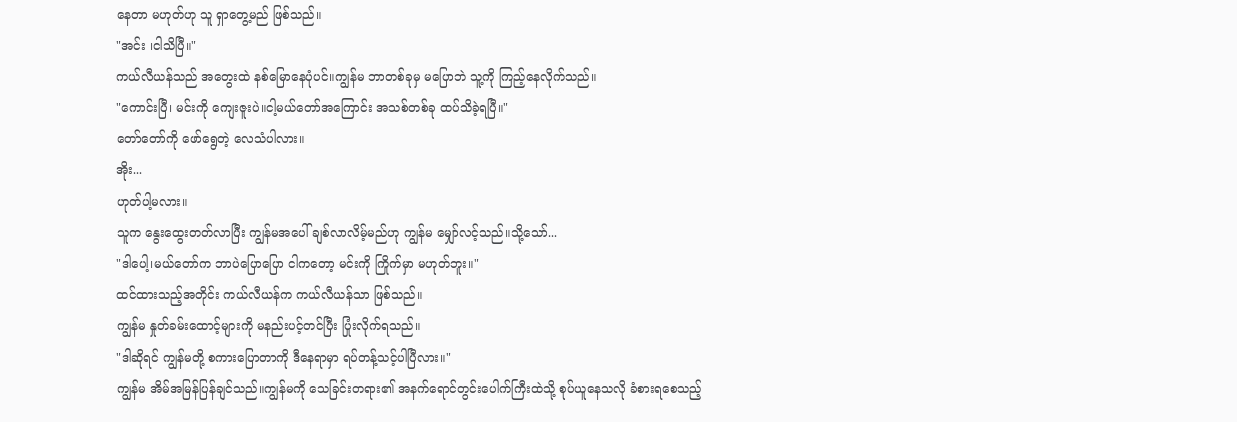နေတာ မဟုတ်ဟု သူ ရှာတွေ့မည် ဖြစ်သည်။
"အင်း ၊ငါသိပြီ။"
ကယ်လီယန်သည် အတွေးထဲ နစ်မြောနေပုံပင်။ကျွန်မ ဘာတစ်ခုမှ မပြောဘဲ သူ့ကို ကြည့်နေလိုက်သည်။
"ကောင်းပြီ၊ မင်းကို ကျေးဇူးပဲ။ငါ့မယ်တော်အကြောင်း အသစ်တစ်ခု ထပ်သိခဲ့ရပြီ။"
တော်တော်ကို ဖော်ရွေတဲ့ လေသံပါလား။
အိုး...
ဟုတ်ပါ့မလား။
သူက နွေးထွေးတတ်လာပြီး ကျွန်မအပေါ် ချစ်လာလိမ့်မည်ဟု ကျွန်မ မျှော်လင့်သည်။သို့သော်...
"ဒါပေါ့၊မယ်တော်က ဘာပဲပြောပြော ငါကတော့ မင်းကို ကြိုက်မှာ မဟုတ်ဘူး။"
ထင်ထားသည့်အတိုင်း ကယ်လီယန်က ကယ်လီယန်သာ ဖြစ်သည်။
ကျွန်မ နှုတ်ခမ်းထောင့်များကို မနည်းပင့်တင်ပြီး ပြုံးလိုက်ရသည်။
"ဒါဆိုရင် ကျွန်မတို့ စကားပြောတာကို ဒီနေရာမှာ ရပ်တန့်သင့်ပါပြီလား။"
ကျွန်မ အိမ်အမြန်ပြန်ချင်သည်။ကျွန်မကို သေခြင်းတရား၏ အနက်ရောင်တွင်းပေါက်ကြီးထဲသို့ စုပ်ယူနေသလို ခံစားရစေသည့်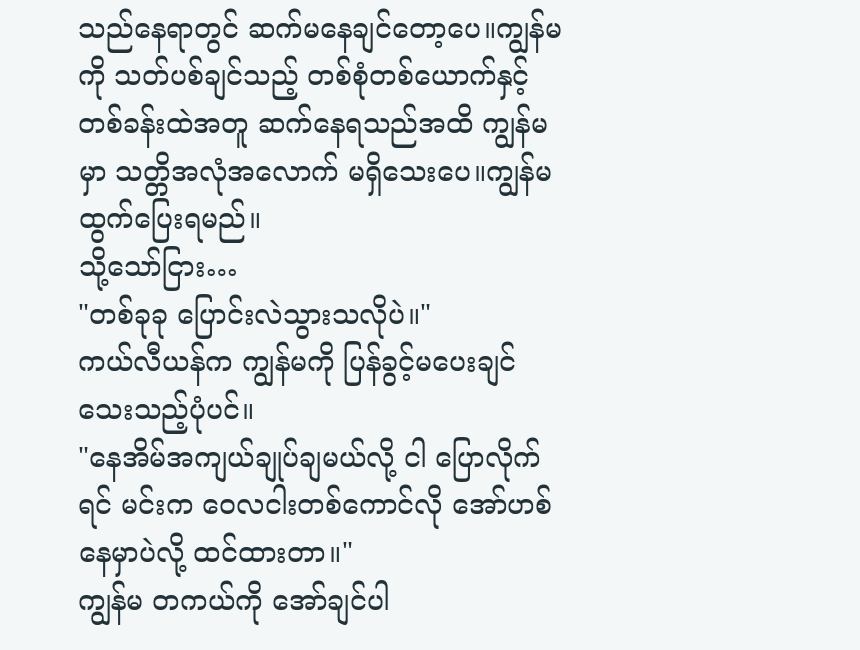သည်နေရာတွင် ဆက်မနေချင်တော့ပေ။ကျွန်မကို သတ်ပစ်ချင်သည့် တစ်စုံတစ်ယောက်နှင့် တစ်ခန်းထဲအတူ ဆက်နေရသည်အထိ ကျွန်မမှာ သတ္တိအလုံအလောက် မရှိသေးပေ။ကျွန်မ ထွက်ပြေးရမည်။
သို့သော်ငြား…
"တစ်ခုခု ပြောင်းလဲသွားသလိုပဲ။"
ကယ်လီယန်က ကျွန်မကို ပြန်ခွင့်မပေးချင်သေးသည့်ပုံပင်။
"နေအိမ်အကျယ်ချုပ်ချမယ်လို့ ငါ ပြောလိုက်ရင် မင်းက ဝေလငါးတစ်ကောင်လို အော်ဟစ်နေမှာပဲလို့ ထင်ထားတာ။"
ကျွန်မ တကယ်ကို အော်ချင်ပါ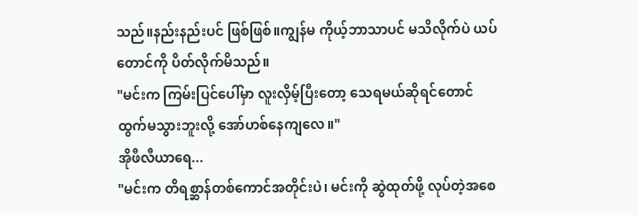သည်။နည်းနည်းပင် ဖြစ်ဖြစ်။ကျွန်မ ကိုယ့်ဘာသာပင် မသိလိုက်ပဲ ယပ်တောင်ကို ပိတ်လိုက်မိသည်။
"မင်းက ကြမ်းပြင်ပေါ်မှာ လူးလှိမ့်ပြီးတော့ သေရမယ်ဆိုရင်တောင် ထွက်မသွားဘူးလို့ အော်ဟစ်နေကျလေ။"
အိုဖီလီယာရေ...
"မင်းက တိရစ္ဆာန်တစ်ကောင်အတိုင်းပဲ၊ မင်းကို ဆွဲထုတ်ဖို့ လုပ်တဲ့အစေ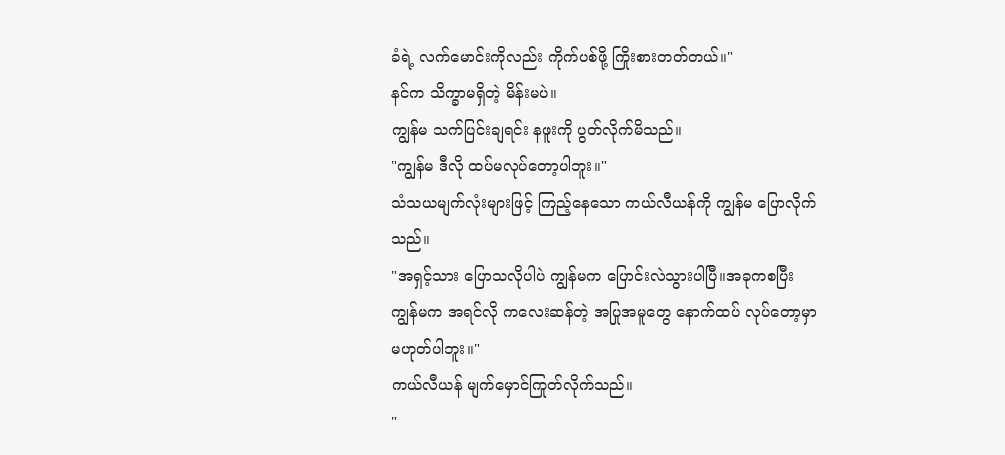ခံရဲ့ လက်မောင်းကိုလည်း ကိုက်ပစ်ဖို့ ကြိုးစားတတ်တယ်။"
နင်က သိက္ခာမရှိတဲ့ မိန်းမပဲ။
ကျွန်မ သက်ပြင်းချရင်း နဖူးကို ပွတ်လိုက်မိသည်။
"ကျွန်မ ဒီလို ထပ်မလုပ်တော့ပါဘူး။"
သံသယမျက်လုံးများဖြင့် ကြည့်နေသော ကယ်လီယန်ကို ကျွန်မ ပြောလိုက်သည်။
"အရှင့်သား ပြောသလိုပါပဲ ကျွန်မက ပြောင်းလဲသွားပါပြီ။အခုကစပြီး ကျွန်မက အရင်လို ကလေးဆန်တဲ့ အပြုအမူတွေ နောက်ထပ် လုပ်တော့မှာ မဟုတ်ပါဘူး။"
ကယ်လီယန် မျက်မှောင်ကြုတ်လိုက်သည်။
"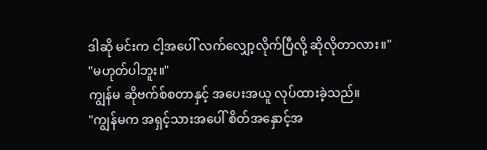ဒါဆို မင်းက ငါ့အပေါ် လက်လျှော့လိုက်ပြီလို့ ဆိုလိုတာလား။"
"မဟုတ်ပါဘူး။"
ကျွန်မ ဆိုဗက်စ်စတာနှင့် အပေးအယူ လုပ်ထားခဲ့သည်။
"ကျွန်မက အရှင့်သားအပေါ် စိတ်အနှောင့်အ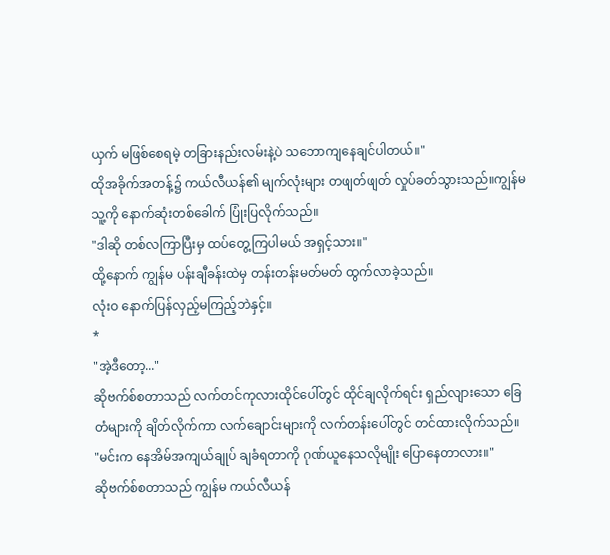ယှက် မဖြစ်စေရမဲ့ တခြားနည်းလမ်းနဲ့ပဲ သဘောကျနေချင်ပါတယ်။"
ထိုအခိုက်အတန့်၌ ကယ်လီယန်၏ မျက်လုံးများ တဖျတ်ဖျတ် လှုပ်ခတ်သွားသည်။ကျွန်မ သူ့ကို နောက်ဆုံးတစ်ခေါက် ပြုံးပြလိုက်သည်။
"ဒါဆို တစ်လကြာပြီးမှ ထပ်တွေ့ကြပါမယ် အရှင့်သား။"
ထို့နောက် ကျွန်မ ပန်းချီခန်းထဲမှ တန်းတန်းမတ်မတ် ထွက်လာခဲ့သည်။
လုံးဝ နောက်ပြန်လှည့်မကြည့်ဘဲနှင့်။
*
"အဲ့ဒီတော့..."
ဆိုဗက်စ်စတာသည် လက်တင်ကုလားထိုင်ပေါ်တွင် ထိုင်ချလိုက်ရင်း ရှည်လျားသော ခြေတံများကို ချိတ်လိုက်ကာ လက်ချောင်းများကို လက်တန်းပေါ်တွင် တင်ထားလိုက်သည်။
"မင်းက နေအိမ်အကျယ်ချုပ် ချခံရတာကို ဂုဏ်ယူနေသလိုမျိုး ပြောနေတာလား။"
ဆိုဗက်စ်စတာသည် ကျွန်မ ကယ်လီယန်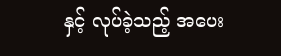နှင့် လုပ်ခဲ့သည့် အပေး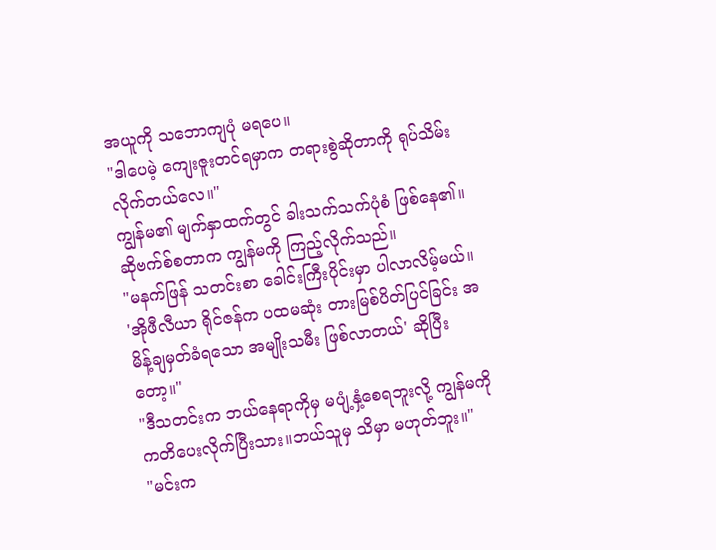အယူကို သဘောကျပုံ မရပေ။
"ဒါပေမဲ့ ကျေးဇူးတင်ရမှာက တရားစွဲဆိုတာကို ရုပ်သိမ်းလိုက်တယ်လေ။"
ကျွန်မ၏ မျက်နှာထက်တွင် ခါးသက်သက်ပုံစံ ဖြစ်နေ၏။
ဆိုဗက်စ်စတာက ကျွန်မကို ကြည့်လိုက်သည်။
"မနက်ဖြန် သတင်းစာ ခေါင်းကြီးပိုင်းမှာ ပါလာလိမ့်မယ်။ 'အိုဖီလီယာ ရိုင်ဇန်က ပထမဆုံး တားမြစ်ပိတ်ပြင်ခြင်း အမိန့်ချမှတ်ခံရသော အမျိုးသမီး ဖြစ်လာတယ်' ဆိုပြီးတော့။"
"ဒီသတင်းက ဘယ်နေရာကိုမှ မပျံ့နှံ့စေရဘူးလို့ ကျွန်မကို ကတိပေးလိုက်ပြီးသား။ဘယ်သူမှ သိမှာ မဟုတ်ဘူး။"
"မင်းက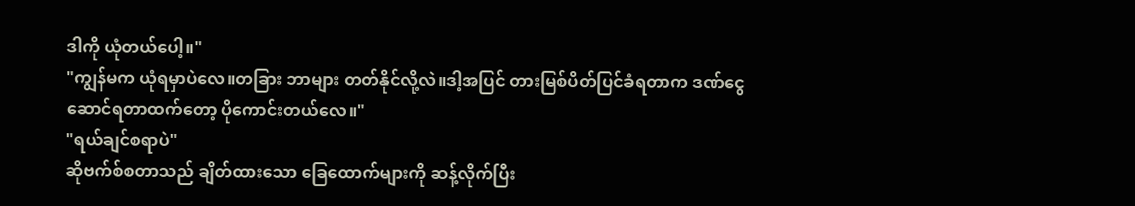ဒါကို ယုံတယ်ပေါ့။"
"ကျွန်မက ယုံရမှာပဲလေ။တခြား ဘာများ တတ်နိုင်လို့လဲ။ဒါ့အပြင် တားမြစ်ပိတ်ပြင်ခံရတာက ဒဏ်ငွေဆောင်ရတာထက်တော့ ပိုကောင်းတယ်လေ။"
"ရယ်ချင်စရာပဲ"
ဆိုဗက်စ်စတာသည် ချိတ်ထားသော ခြေထောက်များကို ဆန့်လိုက်ပြီး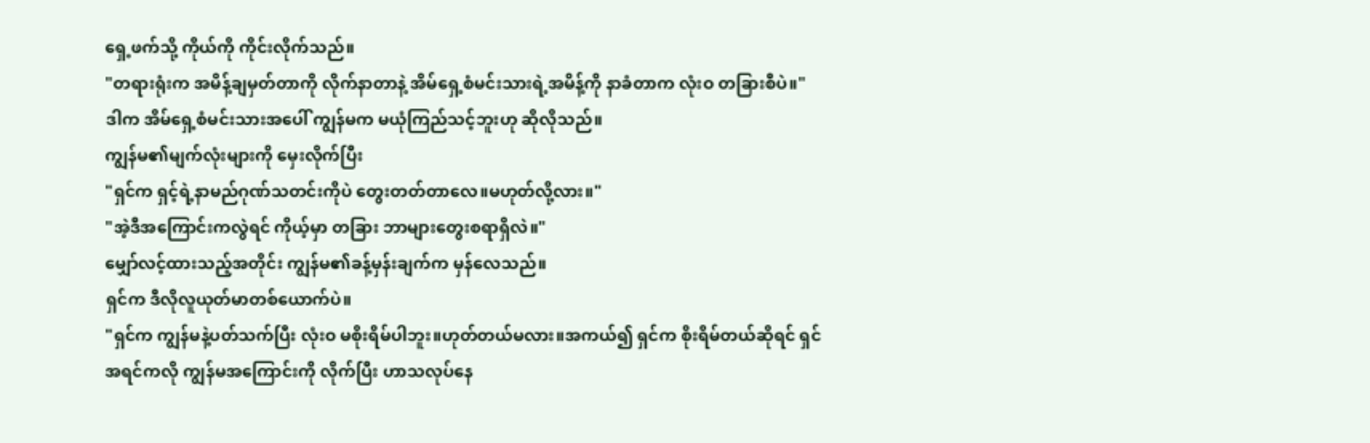ရှေ့ဖက်သို့ ကိုယ်ကို ကိုင်းလိုက်သည်။
"တရားရုံးက အမိန့်ချမှတ်တာကို လိုက်နာတာနဲ့ အိမ်ရှေ့စံမင်းသားရဲ့အမိန့်ကို နာခံတာက လုံးဝ တခြားစီပဲ။"
ဒါက အိမ်ရှေ့စံမင်းသားအပေါ် ကျွန်မက မယုံကြည်သင့်ဘူးဟု ဆိုလိုသည်။
ကျွန်မ၏မျက်လုံးများကို မှေးလိုက်ပြီး
"ရှင်က ရှင့်ရဲ့နာမည်ဂုဏ်သတင်းကိုပဲ တွေးတတ်တာလေ။မဟုတ်လို့လား။"
"အဲ့ဒီအကြောင်းကလွဲရင် ကိုယ့်မှာ တခြား ဘာများတွေးစရာရှိလဲ။"
မျှော်လင့်ထားသည့်အတိုင်း ကျွန်မ၏ခန့်မှန်းချက်က မှန်လေသည်။
ရှင်က ဒီလိုလူယုတ်မာတစ်ယောက်ပဲ။
"ရှင်က ကျွန်မနဲ့ပတ်သက်ပြီး လုံးဝ မစိုးရိမ်ပါဘူး။ဟုတ်တယ်မလား။အကယ်၍ ရှင်က စိုးရိမ်တယ်ဆိုရင် ရှင် အရင်ကလို ကျွန်မအကြောင်းကို လိုက်ပြီး ဟာသလုပ်နေ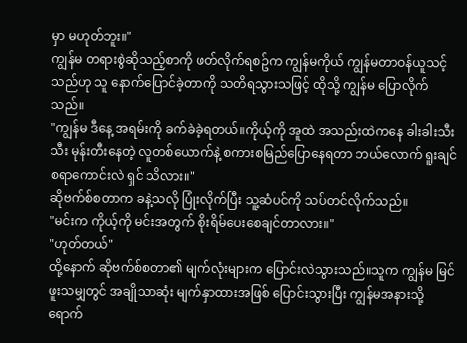မှာ မဟုတ်ဘူး။"
ကျွန်မ တရားစွဲဆိုသည့်စာကို ဖတ်လိုက်ရစဥ်က ကျွန်မကိုယ် ကျွန်မတာဝန်ယူသင့်သည်ဟု သူ နောက်ပြောင်ခဲ့တာကို သတိရသွားသဖြင့် ထိုသို့ ကျွန်မ ပြောလိုက်သည်။
"ကျွန်မ ဒီနေ့ အရမ်းကို ခက်ခဲခဲ့ရတယ်။ကိုယ့်ကို အူထဲ အသည်းထဲကနေ ခါးခါးသီးသီး မုန်းတီးနေတဲ့ လူတစ်ယောက်နဲ့ စကားစမြည်ပြောနေရတာ ဘယ်လောက် ရူးချင်စရာကောင်းလဲ ရှင် သိလား။"
ဆိုဗက်စ်စတာက ခနဲ့သလို ပြုံးလိုက်ပြီး သူ့ဆံပင်ကို သပ်တင်လိုက်သည်။
"မင်းက ကိုယ့်ကို မင်းအတွက် စိုးရိမ်ပေးစေချင်တာလား။"
"ဟုတ်တယ်"
ထို့နောက် ဆိုဗက်စ်စတာ၏ မျက်လုံးများက ပြောင်းလဲသွားသည်။သူက ကျွန်မ မြင်ဖူးသမျှတွင် အချိုသာဆုံး မျက်နှာထားအဖြစ် ပြောင်းသွားပြီး ကျွန်မအနားသို့ ရောက်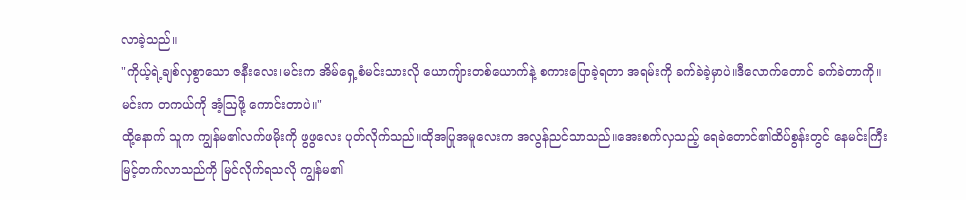လာခဲ့သည်။
"ကိုယ့်ရဲ့ချစ်လှစွာသော ဇနီးလေး၊မင်းက အိမ်ရှေ့စံမင်းသားလို ယောကျ်ားတစ်ယောက်နဲ့ စကားပြောခဲ့ရတာ အရမ်းကို ခက်ခဲခဲ့မှာပဲ။ဒီလောက်တောင် ခက်ခဲတာကို။မင်းက တကယ်ကို အံ့ဩဖို့ ကောင်းတာပဲ။"
ထို့နောက် သူက ကျွန်မ၏လက်ဖမိုးကို ဖွဖွလေး ပုတ်လိုက်သည်။ထိုအပြုအမူလေးက အလွန်ညင်သာသည်။အေးစက်လှသည့် ရေခဲတောင်၏ထိပ်စွန်းတွင် နေမင်းကြီး မြင့်တက်လာသည်ကို မြင်လိုက်ရသလို ကျွန်မ၏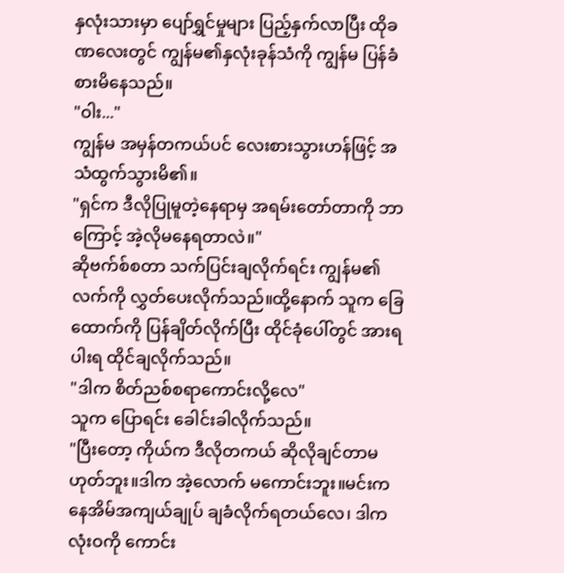နှလုံးသားမှာ ပျော်ရွှင်မှုများ ပြည့်နှက်လာပြီး ထိုခဏလေးတွင် ကျွန်မ၏နှလုံးခုန်သံကို ကျွန်မ ပြန်ခံစားမိနေသည်။
"ဝါး..."
ကျွန်မ အမှန်တကယ်ပင် လေးစားသွားဟန်ဖြင့် အသံထွက်သွားမိ၏။
"ရှင်က ဒီလိုပြုမူတဲ့နေရာမှ အရမ်းတော်တာကို ဘာကြောင့် အဲ့လိုမနေရတာလဲ။"
ဆိုဗက်စ်စတာ သက်ပြင်းချလိုက်ရင်း ကျွန်မ၏လက်ကို လွှတ်ပေးလိုက်သည်။ထို့နောက် သူက ခြေထောက်ကို ပြန်ချိတ်လိုက်ပြီး ထိုင်ခုံပေါ်တွင် အားရပါးရ ထိုင်ချလိုက်သည်။
"ဒါက စိတ်ညစ်စရာကောင်းလို့လေ"
သူက ပြောရင်း ခေါင်းခါလိုက်သည်။
"ပြီးတော့ ကိုယ်က ဒီလိုတကယ် ဆိုလိုချင်တာမဟုတ်ဘူး။ဒါက အဲ့လောက် မကောင်းဘူး။မင်းက နေအိမ်အကျယ်ချုပ် ချခံလိုက်ရတယ်လေ၊ ဒါက လုံးဝကို ကောင်း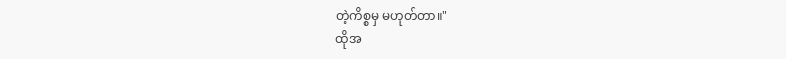တဲ့ကိစ္စမှ မဟုတ်တာ။"
ထိုအ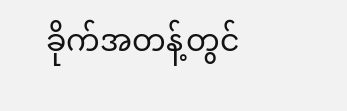ခိုက်အတန့်တွင်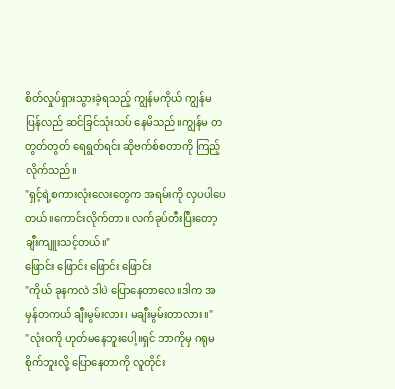စိတ်လှုပ်ရှားသွားခဲ့ရသည့် ကျွန်မကိုယ် ကျွန်မ ပြန်လည် ဆင်ခြင်သုံးသပ် နေမိသည်။ကျွန်မ တတွတ်တွတ် ရေရွတ်ရင်း ဆိုဗက်စ်စတာကို ကြည့်လိုက်သည်။
"ရှင့်ရဲ့စကားလုံးလေးတွေက အရမ်းကို လှပပါပေတယ်။ကောင်းလိုက်တာ။ လက်ခုပ်တီးပြီးတော့ ချီးကျူးသင့်တယ်။"
ဖြောင်း ဖြောင်း ဖြောင်း ဖြောင်း
"ကိုယ် ခုနကလဲ ဒါပဲ ပြောနေတာလေ။ဒါက အမှန်တကယ် ချီးမွမ်းလား၊ မချီးမွမ်းတာလား။"
"လုံးဝကို ဟုတ်မနေဘူးပေါ့။ရှင် ဘာကိုမှ ဂရုမစိုက်ဘူးလို့ ပြောနေတာကို လူတိုင်း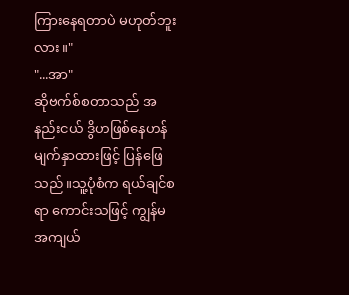ကြားနေရတာပဲ မဟုတ်ဘူးလား။"
"...အာ"
ဆိုဗက်စ်စတာသည် အနည်းငယ် ဒွိဟဖြစ်နေဟန် မျက်နှာထားဖြင့် ပြန်ဖြေသည်။သူ့ပုံစံက ရယ်ချင်စရာ ကောင်းသဖြင့် ကျွန်မ အကျယ်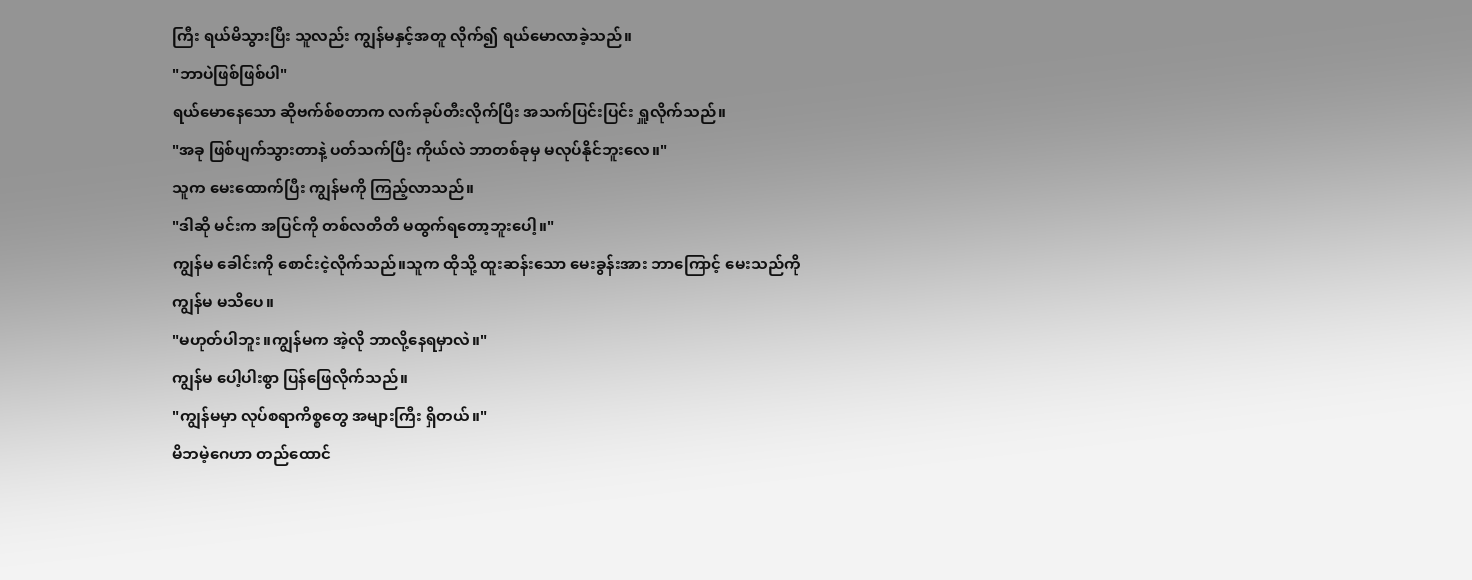ကြီး ရယ်မိသွားပြီး သူလည်း ကျွန်မနှင့်အတူ လိုက်၍ ရယ်မောလာခဲ့သည်။
"ဘာပဲဖြစ်ဖြစ်ပါ"
ရယ်မောနေသော ဆိုဗက်စ်စတာက လက်ခုပ်တီးလိုက်ပြီး အသက်ပြင်းပြင်း ရှူလိုက်သည်။
"အခု ဖြစ်ပျက်သွားတာနဲ့ ပတ်သက်ပြီး ကိုယ်လဲ ဘာတစ်ခုမှ မလုပ်နိုင်ဘူးလေ။"
သူက မေးထောက်ပြီး ကျွန်မကို ကြည့်လာသည်။
"ဒါဆို မင်းက အပြင်ကို တစ်လတိတိ မထွက်ရတော့ဘူးပေါ့။"
ကျွန်မ ခေါင်းကို စောင်းငဲ့လိုက်သည်။သူက ထိုသို့ ထူးဆန်းသော မေးခွန်းအား ဘာကြောင့် မေးသည်ကို ကျွန်မ မသိပေ။
"မဟုတ်ပါဘူး။ကျွန်မက အဲ့လို ဘာလို့နေရမှာလဲ။"
ကျွန်မ ပေါ့ပါးစွာ ပြန်ဖြေလိုက်သည်။
"ကျွန်မမှာ လုပ်စရာကိစ္စတွေ အများကြီး ရှိတယ်။"
မိဘမဲ့ဂေဟာ တည်ထောင်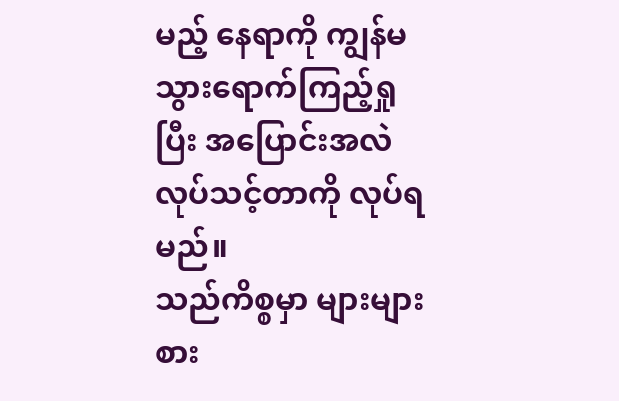မည့် နေရာကို ကျွန်မ သွားရောက်ကြည့်ရှုပြီး အပြောင်းအလဲ လုပ်သင့်တာကို လုပ်ရမည်။
သည်ကိစ္စမှာ များများစား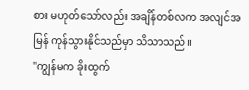စား မဟုတ်သော်လည်း အချိန်တစ်လက အလျင်အမြန် ကုန်သွားနိုင်သည်မှာ သိသာသည်။
"ကျွန်မက ခိုးထွက်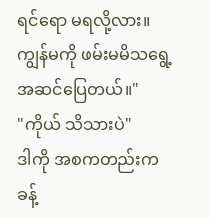ရင်ရော မရလို့လား။ကျွန်မကို ဖမ်းမမိသရွေ့ အဆင်ပြေတယ်။"
"ကိုယ် သိသားပဲ"
ဒါကို အစကတည်းက ခန့်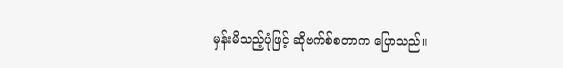မှန်းမိသည့်ပုံဖြင့် ဆိုဗက်စ်စတာက ပြောသည်။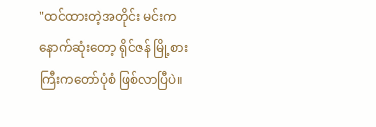"ထင်ထားတဲ့အတိုင်း မင်းက နောက်ဆုံးတော့ ရိုင်ဇန် မြို့စားကြီးကတော်ပုံစံ ဖြစ်လာပြီပဲ။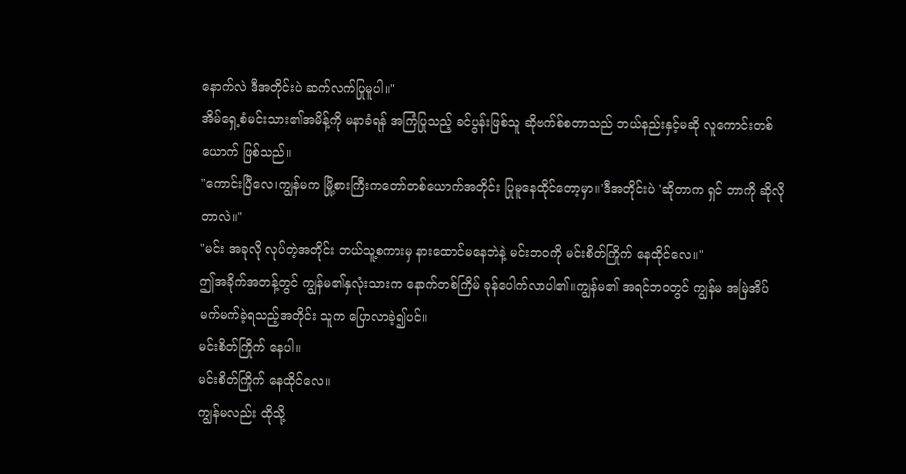နောက်လဲ ဒီအတိုင်းပဲ ဆက်လက်ပြုမူပါ။"
အိမ်ရှေ့စံမင်းသား၏အမိန့်ကို မနာခံရန် အကြံပြုသည့် ခင်ပွန်းဖြစ်သူ ဆိုဗက်စ်စတာသည် ဘယ်နည်းနှင့်မဆို လူကောင်းတစ်ယောက် ဖြစ်သည်။
"ကောင်းပြီလေ၊ကျွန်မက မြို့စားကြီးကတော်တစ်ယောက်အတိုင်း ပြုမူနေထိုင်တော့မှာ။'ဒီအတိုင်းပဲ 'ဆိုတာက ရှင် ဘာကို ဆိုလိုတာလဲ။"
"မင်း အခုလို လုပ်တဲ့အတိုင်း ဘယ်သူ့စကားမှ နားထောင်မနေဘဲနဲ့ မင်းဘဝကို မင်းစိတ်ကြိုက် နေထိုင်လေ။"
ဤအခိုက်အတန့်တွင် ကျွန်မ၏နှလုံးသားက နောက်တစ်ကြိမ် ခုန်ပေါက်လာပါ၏။ကျွန်မ၏ အရင်ဘဝတွင် ကျွန်မ အမြဲအိပ်မက်မက်ခဲ့ရသည့်အတိုင်း သူက ပြောလာခဲ့၍ပင်။
မင်းစိတ်ကြိုက် နေပါ။
မင်းစိတ်ကြိုက် နေထိုင်လေ။
ကျွန်မလည်း ထိုသို့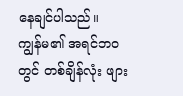နေချင်ပါသည်။
ကျွန်မ၏ အရင်ဘဝတွင် တစ်ချိန်လုံး ဖျား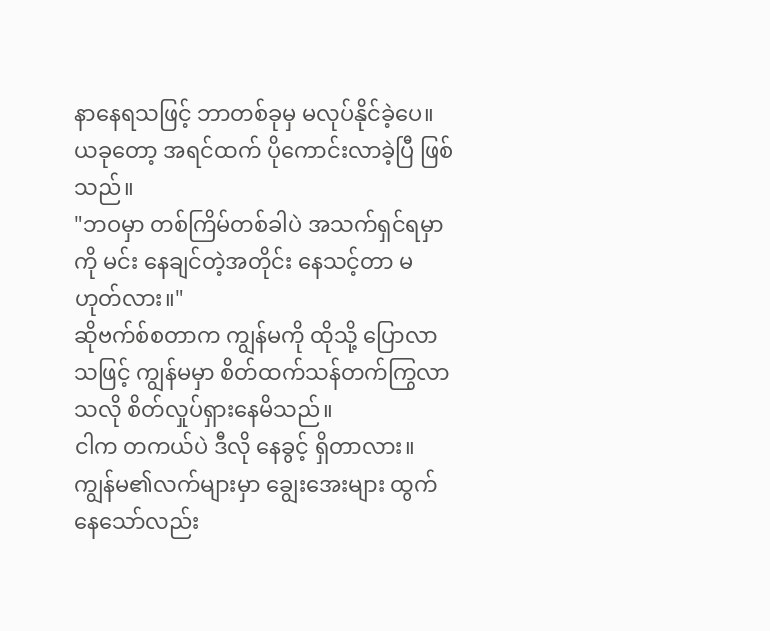နာနေရသဖြင့် ဘာတစ်ခုမှ မလုပ်နိုင်ခဲ့ပေ။ယခုတော့ အရင်ထက် ပိုကောင်းလာခဲ့ပြီ ဖြစ်သည်။
"ဘဝမှာ တစ်ကြိမ်တစ်ခါပဲ အသက်ရှင်ရမှာကို မင်း နေချင်တဲ့အတိုင်း နေသင့်တာ မဟုတ်လား။"
ဆိုဗက်စ်စတာက ကျွန်မကို ထိုသို့ ပြောလာသဖြင့် ကျွန်မမှာ စိတ်ထက်သန်တက်ကြွလာသလို စိတ်လှုပ်ရှားနေမိသည်။
ငါက တကယ်ပဲ ဒီလို နေခွင့် ရှိတာလား။
ကျွန်မ၏လက်များမှာ ချွေးအေးများ ထွက်နေသော်လည်း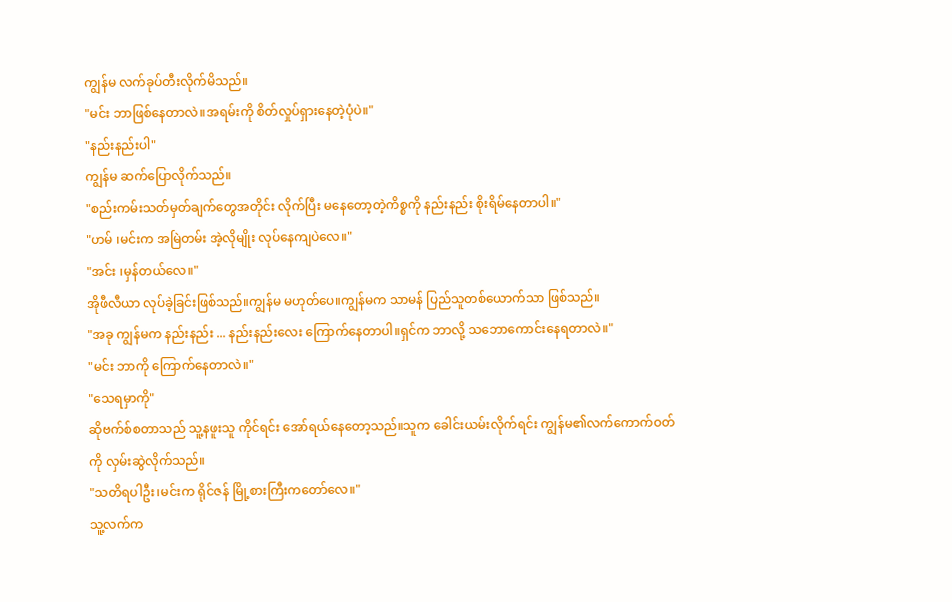ကျွန်မ လက်ခုပ်တီးလိုက်မိသည်။
"မင်း ဘာဖြစ်နေတာလဲ။အရမ်းကို စိတ်လှုပ်ရှားနေတဲ့ပုံပဲ။"
"နည်းနည်းပါ"
ကျွန်မ ဆက်ပြောလိုက်သည်။
"စည်းကမ်းသတ်မှတ်ချက်တွေအတိုင်း လိုက်ပြီး မနေတော့တဲ့ကိစ္စကို နည်းနည်း စိုးရိမ်နေတာပါ။"
"ဟမ် ၊မင်းက အမြဲတမ်း အဲ့လိုမျိုး လုပ်နေကျပဲလေ။"
"အင်း ၊မှန်တယ်လေ။"
အိုဖီလီယာ လုပ်ခဲ့ခြင်းဖြစ်သည်။ကျွန်မ မဟုတ်ပေ။ကျွန်မက သာမန် ပြည်သူတစ်ယောက်သာ ဖြစ်သည်။
"အခု ကျွန်မက နည်းနည်း ... နည်းနည်းလေး ကြောက်နေတာပါ။ရှင်က ဘာလို့ သဘောကောင်းနေရတာလဲ။"
"မင်း ဘာကို ကြောက်နေတာလဲ။"
"သေရမှာကို"
ဆိုဗက်စ်စတာသည် သူ့နဖူးသူ ကိုင်ရင်း အော်ရယ်နေတော့သည်။သူက ခေါင်းယမ်းလိုက်ရင်း ကျွန်မ၏လက်ကောက်ဝတ်ကို လှမ်းဆွဲလိုက်သည်။
"သတိရပါဦး၊မင်းက ရိုင်ဇန် မြို့စားကြီးကတော်လေ။"
သူ့လက်က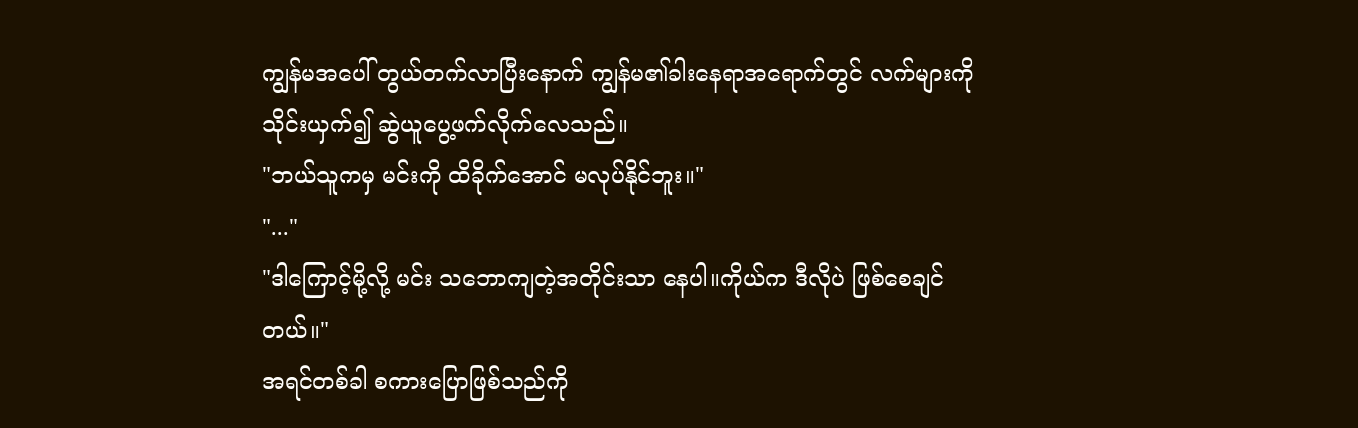ကျွန်မအပေါ် တွယ်တက်လာပြီးနောက် ကျွန်မ၏ခါးနေရာအရောက်တွင် လက်များကို သိုင်းယှက်၍ ဆွဲယူပွေ့ဖက်လိုက်လေသည်။
"ဘယ်သူကမှ မင်းကို ထိခိုက်အောင် မလုပ်နိုင်ဘူး။"
"..."
"ဒါကြောင့်မို့လို့ မင်း သဘောကျတဲ့အတိုင်းသာ နေပါ။ကိုယ်က ဒီလိုပဲ ဖြစ်စေချင်တယ်။"
အရင်တစ်ခါ စကားပြောဖြစ်သည်ကို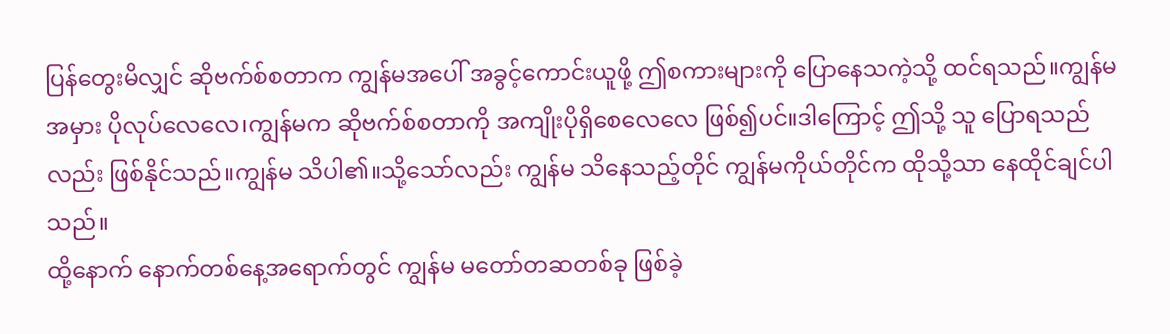ပြန်တွေးမိလျှင် ဆိုဗက်စ်စတာက ကျွန်မအပေါ် အခွင့်ကောင်းယူဖို့ ဤစကားများကို ပြောနေသကဲ့သို့ ထင်ရသည်။ကျွန်မ အမှား ပိုလုပ်လေလေ၊ကျွန်မက ဆိုဗက်စ်စတာကို အကျိုးပိုရှိစေလေလေ ဖြစ်၍ပင်။ဒါကြောင့် ဤသို့ သူ ပြောရသည်လည်း ဖြစ်နိုင်သည်။ကျွန်မ သိပါ၏။သို့သော်လည်း ကျွန်မ သိနေသည့်တိုင် ကျွန်မကိုယ်တိုင်က ထိုသို့သာ နေထိုင်ချင်ပါသည်။
ထို့နောက် နောက်တစ်နေ့အရောက်တွင် ကျွန်မ မတော်တဆတစ်ခု ဖြစ်ခဲ့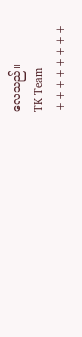လေသည်။
TK Team
++++++++